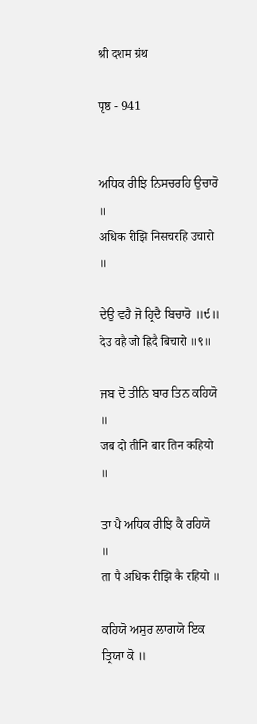श्री दशम ग्रंथ

पृष्ठ - 941


ਅਧਿਕ ਰੀਝਿ ਨਿਸਚਰਹਿ ਉਚਾਰੋ ॥
अधिक रीझि निसचरहि उचारो ॥

ਦੇਉ ਵਹੈ ਜੋ ਹ੍ਰਿਦੈ ਬਿਚਾਰੋ ॥੯॥
देउ वहै जो ह्रिदै बिचारो ॥९॥

ਜਬ ਦੋ ਤੀਨਿ ਬਾਰ ਤਿਨ ਕਹਿਯੋ ॥
जब दो तीनि बार तिन कहियो ॥

ਤਾ ਪੈ ਅਧਿਕ ਰੀਝਿ ਕੈ ਰਹਿਯੋ ॥
ता पै अधिक रीझि कै रहियो ॥

ਕਹਿਯੋ ਅਸੁਰ ਲਾਗਯੋ ਇਕ ਤ੍ਰਿਯਾ ਕੋ ॥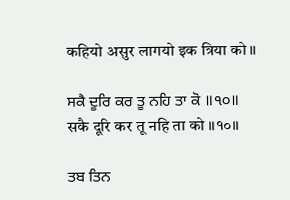कहियो असुर लागयो इक त्रिया को ॥

ਸਕੈ ਦੂਰਿ ਕਰ ਤੂ ਨਹਿ ਤਾ ਕੋ ॥੧੦॥
सकै दूरि कर तू नहि ता को ॥१०॥

ਤਬ ਤਿਨ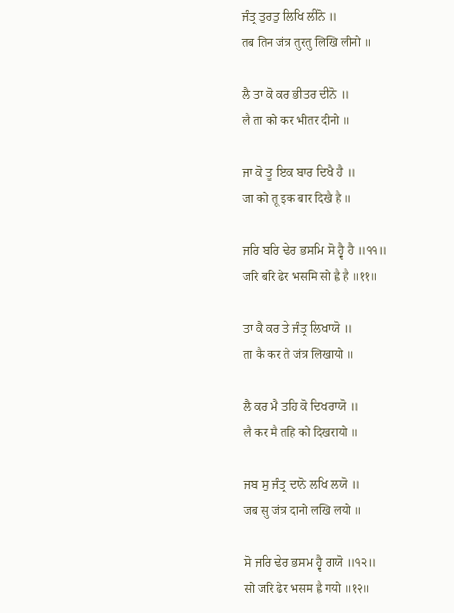ਜੰਤ੍ਰ ਤੁਰਤੁ ਲਿਖਿ ਲੀਨੋ ॥
तब तिन जंत्र तुरतु लिखि लीनो ॥

ਲੈ ਤਾ ਕੋ ਕਰ ਭੀਤਰ ਦੀਨੋ ॥
लै ता को कर भीतर दीनो ॥

ਜਾ ਕੋ ਤੂ ਇਕ ਬਾਰ ਦਿਖੈ ਹੈ ॥
जा को तू इक बार दिखै है ॥

ਜਰਿ ਬਰਿ ਢੇਰ ਭਸਮਿ ਸੋ ਹ੍ਵੈ ਹੈ ॥੧੧॥
जरि बरि ढेर भसमि सो ह्वै है ॥११॥

ਤਾ ਕੈ ਕਰ ਤੇ ਜੰਤ੍ਰ ਲਿਖਾਯੋ ॥
ता कै कर ते जंत्र लिखायो ॥

ਲੈ ਕਰ ਮੈ ਤਹਿ ਕੋ ਦਿਖਰਾਯੋ ॥
लै कर मै तहि को दिखरायो ॥

ਜਬ ਸੁ ਜੰਤ੍ਰ ਦਾਨੋ ਲਖਿ ਲਯੋ ॥
जब सु जंत्र दानो लखि लयो ॥

ਸੋ ਜਰਿ ਢੇਰ ਭਸਮ ਹ੍ਵੈ ਗਯੋ ॥੧੨॥
सो जरि ढेर भसम ह्वै गयो ॥१२॥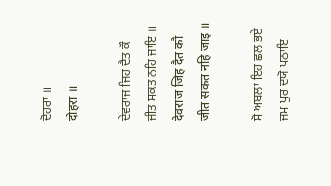ਦੋਹਰਾ ॥
दोहरा ॥

ਦੇਵਰਾਜ ਜਿਹ ਦੈਤ ਕੌ ਜੀਤ ਸਕਤ ਨਹਿ ਜਾਇ ॥
देवराज जिह दैत कौ जीत सकत नहि जाइ ॥

ਸੋ ਅਬਲਾ ਇਹ ਛਲ ਭਏ ਜਮ ਪੁਰ ਦਯੋ ਪਠਾਇ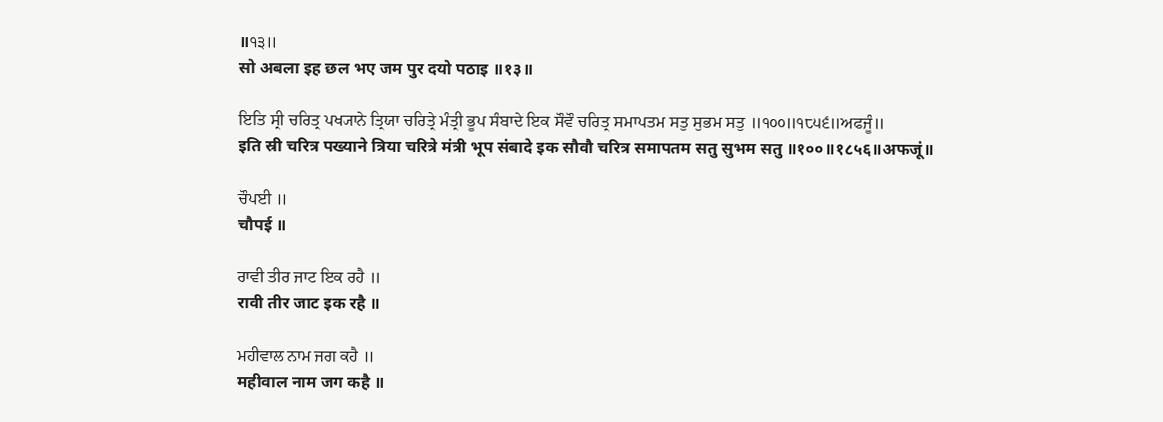॥੧੩॥
सो अबला इह छल भए जम पुर दयो पठाइ ॥१३॥

ਇਤਿ ਸ੍ਰੀ ਚਰਿਤ੍ਰ ਪਖ੍ਯਾਨੇ ਤ੍ਰਿਯਾ ਚਰਿਤ੍ਰੇ ਮੰਤ੍ਰੀ ਭੂਪ ਸੰਬਾਦੇ ਇਕ ਸੌਵੌ ਚਰਿਤ੍ਰ ਸਮਾਪਤਮ ਸਤੁ ਸੁਭਮ ਸਤੁ ॥੧੦੦॥੧੮੫੬॥ਅਫਜੂੰ॥
इति स्री चरित्र पख्याने त्रिया चरित्रे मंत्री भूप संबादे इक सौवौ चरित्र समापतम सतु सुभम सतु ॥१००॥१८५६॥अफजूं॥

ਚੌਪਈ ॥
चौपई ॥

ਰਾਵੀ ਤੀਰ ਜਾਟ ਇਕ ਰਹੈ ॥
रावी तीर जाट इक रहै ॥

ਮਹੀਵਾਲ ਨਾਮ ਜਗ ਕਹੈ ॥
महीवाल नाम जग कहै ॥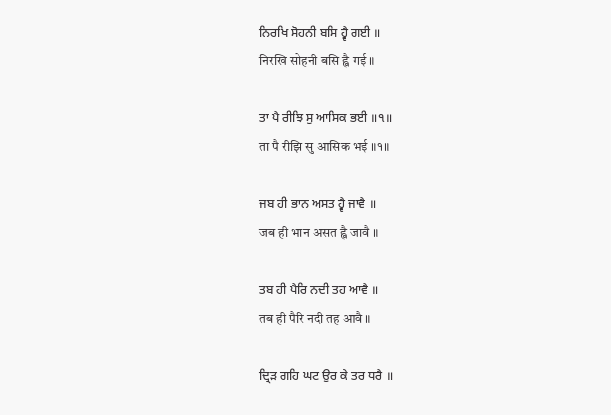ਨਿਰਖਿ ਸੋਹਨੀ ਬਸਿ ਹ੍ਵੈ ਗਈ ॥
निरखि सोहनी बसि ह्वै गई ॥

ਤਾ ਪੈ ਰੀਝਿ ਸੁ ਆਸਿਕ ਭਈ ॥੧॥
ता पै रीझि सु आसिक भई ॥१॥

ਜਬ ਹੀ ਭਾਨ ਅਸਤ ਹ੍ਵੈ ਜਾਵੈ ॥
जब ही भान असत ह्वै जावै ॥

ਤਬ ਹੀ ਪੈਰਿ ਨਦੀ ਤਹ ਆਵੈ ॥
तब ही पैरि नदी तह आवै ॥

ਦ੍ਰਿੜ ਗਹਿ ਘਟ ਉਰ ਕੇ ਤਰ ਧਰੈ ॥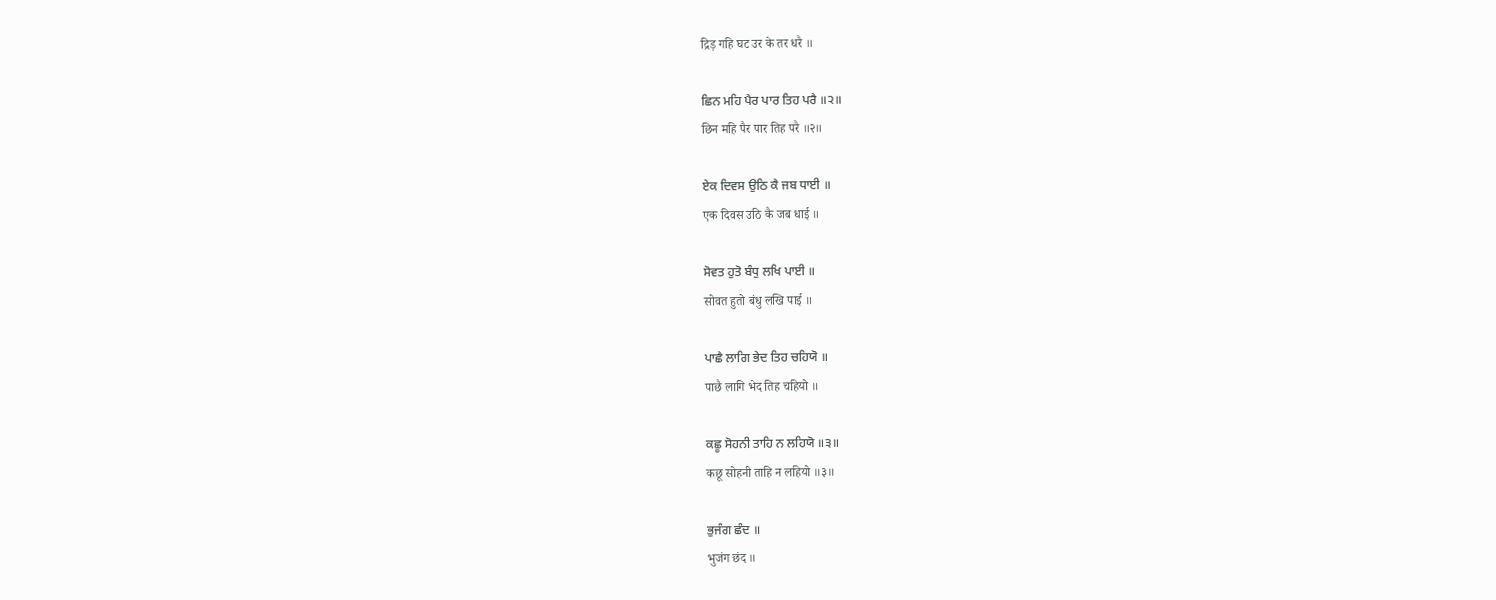द्रिड़ गहि घट उर के तर धरै ॥

ਛਿਨ ਮਹਿ ਪੈਰ ਪਾਰ ਤਿਹ ਪਰੈ ॥੨॥
छिन महि पैर पार तिह परै ॥२॥

ਏਕ ਦਿਵਸ ਉਠਿ ਕੈ ਜਬ ਧਾਈ ॥
एक दिवस उठि कै जब धाई ॥

ਸੋਵਤ ਹੁਤੋ ਬੰਧੁ ਲਖਿ ਪਾਈ ॥
सोवत हुतो बंधु लखि पाई ॥

ਪਾਛੈ ਲਾਗਿ ਭੇਦ ਤਿਹ ਚਹਿਯੋ ॥
पाछै लागि भेद तिह चहियो ॥

ਕਛੂ ਸੋਹਨੀ ਤਾਹਿ ਨ ਲਹਿਯੋ ॥੩॥
कछू सोहनी ताहि न लहियो ॥३॥

ਭੁਜੰਗ ਛੰਦ ॥
भुजंग छंद ॥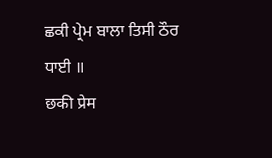ਛਕੀ ਪ੍ਰੇਮ ਬਾਲਾ ਤਿਸੀ ਠੌਰ ਧਾਈ ॥
छकी प्रेम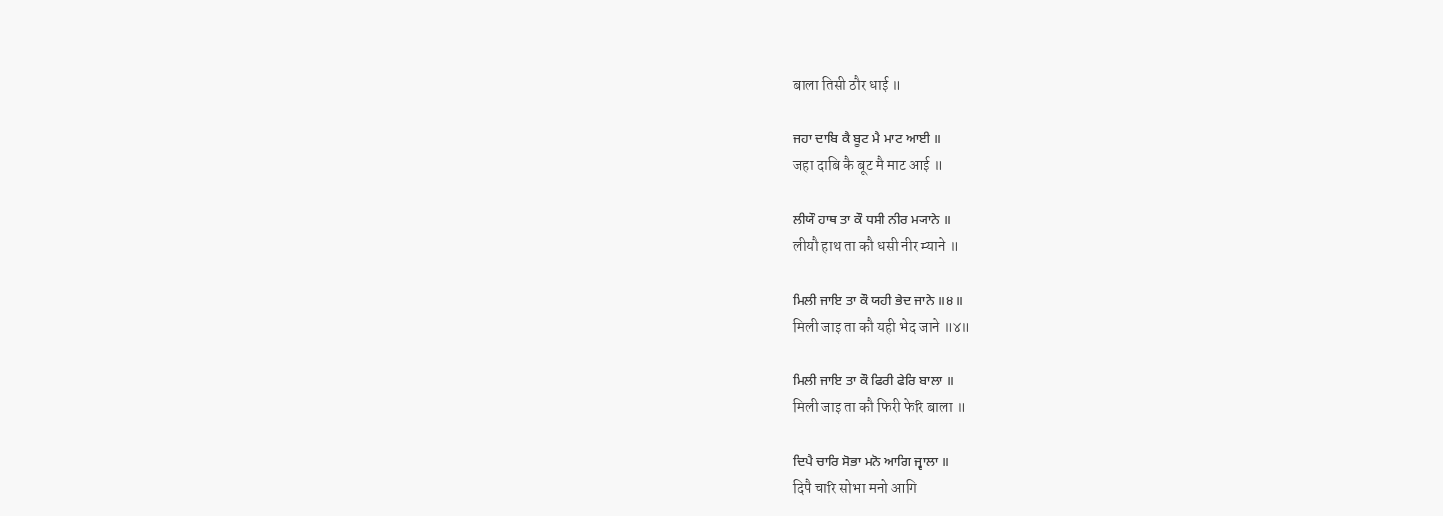बाला तिसी ठौर धाई ॥

ਜਹਾ ਦਾਬਿ ਕੈ ਬੂਟ ਮੈ ਮਾਟ ਆਈ ॥
जहा दाबि कै बूट मै माट आई ॥

ਲੀਯੌ ਹਾਥ ਤਾ ਕੌ ਧਸੀ ਨੀਰ ਮ੍ਯਾਨੇ ॥
लीयौ हाथ ता कौ धसी नीर म्याने ॥

ਮਿਲੀ ਜਾਇ ਤਾ ਕੌ ਯਹੀ ਭੇਦ ਜਾਨੇ ॥੪॥
मिली जाइ ता कौ यही भेद जाने ॥४॥

ਮਿਲੀ ਜਾਇ ਤਾ ਕੌ ਫਿਰੀ ਫੇਰਿ ਬਾਲਾ ॥
मिली जाइ ता कौ फिरी फेरि बाला ॥

ਦਿਪੈ ਚਾਰਿ ਸੋਭਾ ਮਨੋ ਆਗਿ ਜ੍ਵਾਲਾ ॥
दिपै चारि सोभा मनो आगि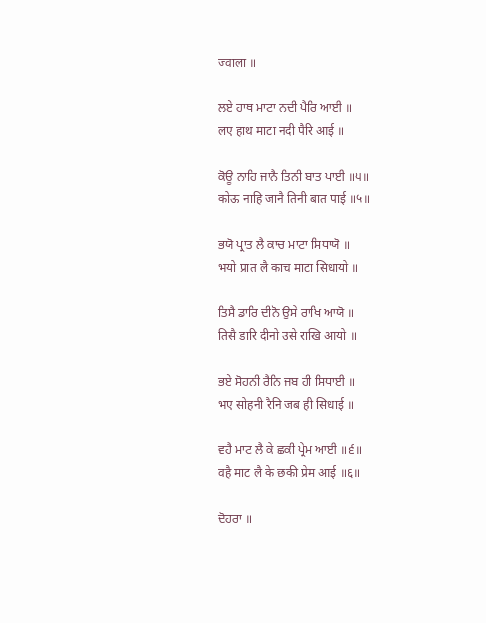ज्वाला ॥

ਲਏ ਹਾਥ ਮਾਟਾ ਨਦੀ ਪੈਰਿ ਆਈ ॥
लए हाथ माटा नदी पैरि आई ॥

ਕੋਊ ਨਾਹਿ ਜਾਨੈ ਤਿਨੀ ਬਾਤ ਪਾਈ ॥੫॥
कोऊ नाहि जानै तिनी बात पाई ॥५॥

ਭਯੋ ਪ੍ਰਾਤ ਲੈ ਕਾਚ ਮਾਟਾ ਸਿਧਾਯੋ ॥
भयो प्रात लै काच माटा सिधायो ॥

ਤਿਸੈ ਡਾਰਿ ਦੀਨੋ ਉਸੇ ਰਾਖਿ ਆਯੋ ॥
तिसै डारि दीनो उसे राखि आयो ॥

ਭਏ ਸੋਹਨੀ ਰੈਨਿ ਜਬ ਹੀ ਸਿਧਾਈ ॥
भए सोहनी रैनि जब ही सिधाई ॥

ਵਹੈ ਮਾਟ ਲੈ ਕੇ ਛਕੀ ਪ੍ਰੇਮ ਆਈ ॥੬॥
वहै माट लै के छकी प्रेम आई ॥६॥

ਦੋਹਰਾ ॥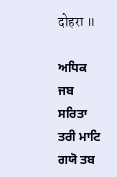दोहरा ॥

ਅਧਿਕ ਜਬ ਸਰਿਤਾ ਤਰੀ ਮਾਟਿ ਗਯੋ ਤਬ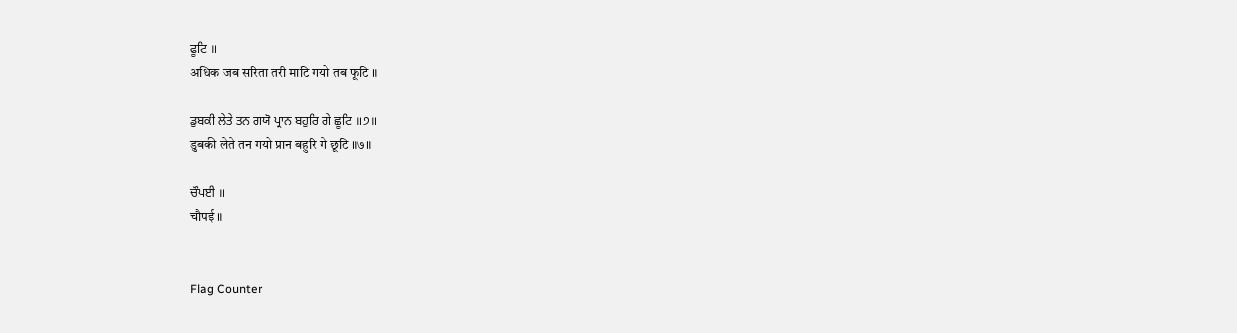ਫੂਟਿ ॥
अधिक जब सरिता तरी माटि गयो तब फूटि ॥

ਡੁਬਕੀ ਲੇਤੇ ਤਨ ਗਯੋ ਪ੍ਰਾਨ ਬਹੁਰਿ ਗੇ ਛੂਟਿ ॥੭॥
डुबकी लेते तन गयो प्रान बहुरि गे छूटि ॥७॥

ਚੌਪਈ ॥
चौपई ॥


Flag Counter